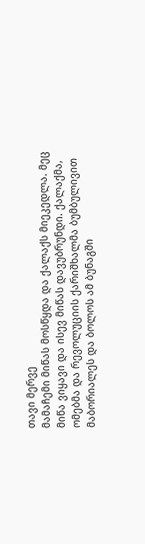თავი მერვე
მამაჩემი მიწას მოსწყდა და ქალაქს მიეკედლა. მეც მიწა ვიყავი და ისევ მიწას დავუბრუნდი. ქალაქმა, ომებმა და რევოლუციის ქარიშხალმა ბუმბულივით მაბორიალეს და ბოლოს ამ ბუნაგში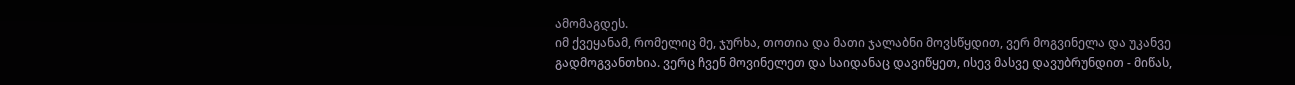ამომაგდეს.
იმ ქვეყანამ, რომელიც მე, ჯურხა, თოთია და მათი ჯალაბნი მოვსწყდით, ვერ მოგვინელა და უკანვე გადმოგვანთხია. ვერც ჩვენ მოვინელეთ და საიდანაც დავიწყეთ, ისევ მასვე დავუბრუნდით - მიწას,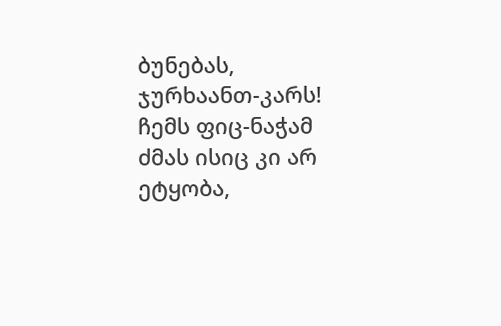ბუნებას, ჯურხაანთ-კარს!
ჩემს ფიც-ნაჭამ ძმას ისიც კი არ ეტყობა,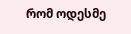რომ ოდესმე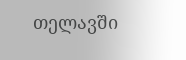თელავში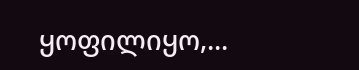ყოფილიყო,...